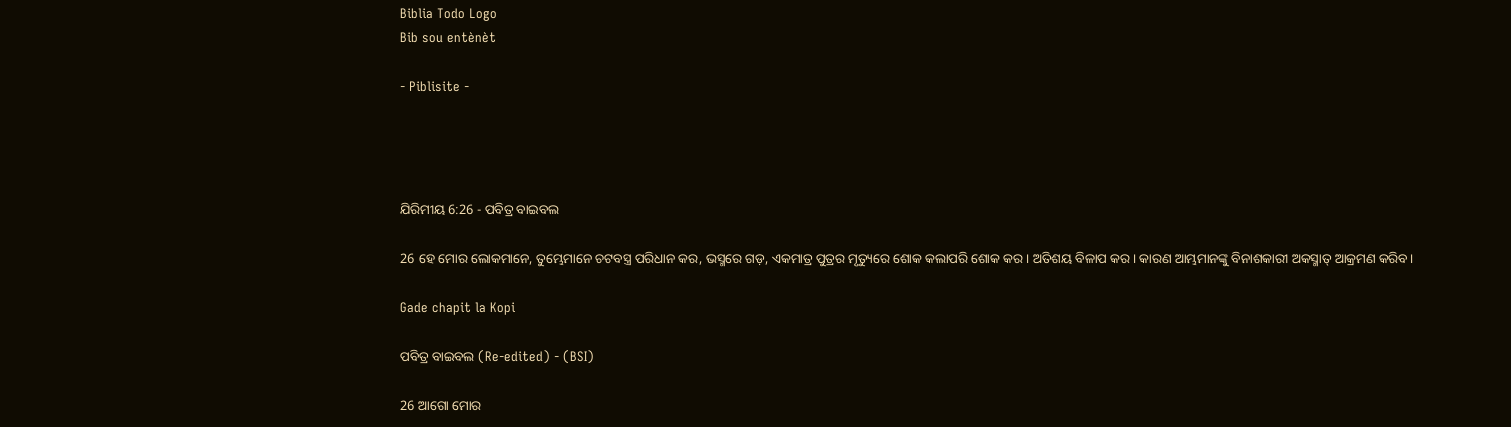Biblia Todo Logo
Bib sou entènèt

- Piblisite -




ଯିରିମୀୟ 6:26 - ପବିତ୍ର ବାଇବଲ

26 ହେ ମୋର ଲୋକମାନେ, ତୁମ୍ଭେମାନେ ଚଟବସ୍ତ୍ର ପରିଧାନ କର, ଭସ୍ମରେ ଗଡ଼, ଏକମାତ୍ର ପୁତ୍ରର ମୃତ୍ୟୁରେ ଶୋକ କଲାପରି ଶୋକ କର। ଅତିଶୟ ବିଳାପ କର। କାରଣ ଆମ୍ଭମାନଙ୍କୁ ବିନାଶକାରୀ ଅକସ୍ମାତ୍ ଆକ୍ରମଣ କରିବ।

Gade chapit la Kopi

ପବିତ୍ର ବାଇବଲ (Re-edited) - (BSI)

26 ଆଗୋ ମୋର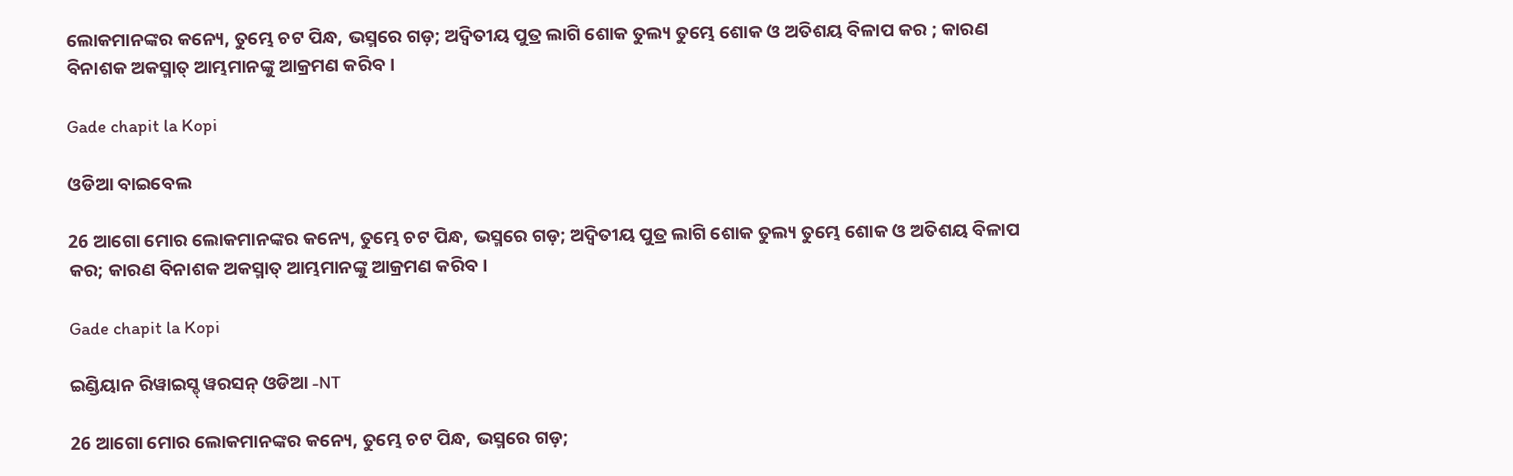ଲୋକମାନଙ୍କର କନ୍ୟେ, ତୁମ୍ଭେ ଚଟ ପିନ୍ଧ, ଭସ୍ମରେ ଗଡ଼; ଅଦ୍ଵିତୀୟ ପୁତ୍ର ଲାଗି ଶୋକ ତୁଲ୍ୟ ତୁମ୍ଭେ ଶୋକ ଓ ଅତିଶୟ ବିଳାପ କର ; କାରଣ ବିନାଶକ ଅକସ୍ମାତ୍ ଆମ୍ଭମାନଙ୍କୁ ଆକ୍ରମଣ କରିବ।

Gade chapit la Kopi

ଓଡିଆ ବାଇବେଲ

26 ଆଗୋ ମୋର ଲୋକମାନଙ୍କର କନ୍ୟେ, ତୁମ୍ଭେ ଚଟ ପିନ୍ଧ, ଭସ୍ମରେ ଗଡ଼; ଅଦ୍ୱିତୀୟ ପୁତ୍ର ଲାଗି ଶୋକ ତୁଲ୍ୟ ତୁମ୍ଭେ ଶୋକ ଓ ଅତିଶୟ ବିଳାପ କର; କାରଣ ବିନାଶକ ଅକସ୍ମାତ୍‍ ଆମ୍ଭମାନଙ୍କୁ ଆକ୍ରମଣ କରିବ।

Gade chapit la Kopi

ଇଣ୍ଡିୟାନ ରିୱାଇସ୍ଡ୍ ୱରସନ୍ ଓଡିଆ -NT

26 ଆଗୋ ମୋର ଲୋକମାନଙ୍କର କନ୍ୟେ, ତୁମ୍ଭେ ଚଟ ପିନ୍ଧ, ଭସ୍ମରେ ଗଡ଼;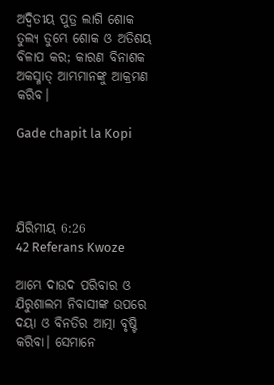ଅଦ୍ୱିତୀୟ ପୁତ୍ର ଲାଗି ଶୋକ ତୁଲ୍ୟ ତୁମ୍ଭେ ଶୋକ ଓ ଅତିଶୟ ବିଳାପ କର; କାରଣ ବିନାଶକ ଅକସ୍ମାତ୍‍ ଆମ୍ଭମାନଙ୍କୁ ଆକ୍ରମଣ କରିବ।

Gade chapit la Kopi




ଯିରିମୀୟ 6:26
42 Referans Kwoze

ଆମ୍ଭେ ଦାଉଦ ପରିବାର ଓ ଯିରୁଶାଲମ ନିବାସୀଙ୍କ ଉପରେ ଦୟା ଓ ବିନତିର ଆତ୍ମା ବୃଷ୍ଟି କରିବା। ସେମାନେ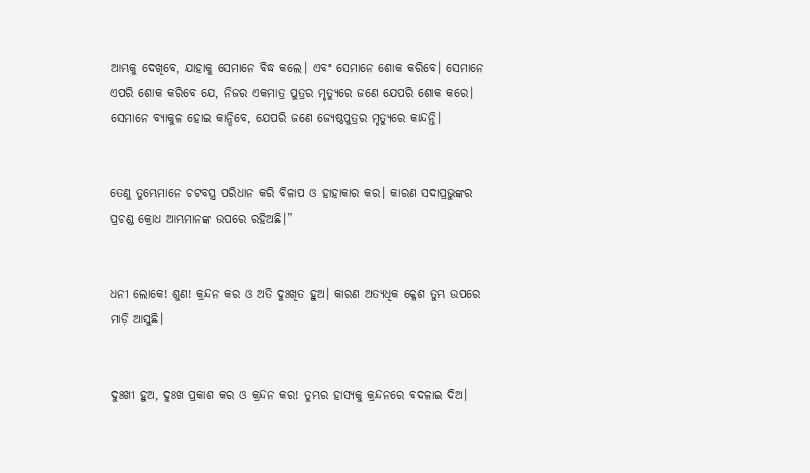ଆମ୍ଭକୁ ଦେଖିବେ, ଯାହାକୁ ସେମାନେ ବିଦ୍ଧ କଲେ। ଏବଂ ସେମାନେ ଶୋକ କରିବେ। ସେମାନେ ଏପରି ଶୋକ କରିବେ ଯେ, ନିଜର ଏକମାତ୍ର ପୁତ୍ରର ମୃତ୍ୟୁରେ ଜଣେ ଯେପରି ଶୋକ କରେ। ସେମାନେ ବ୍ୟାକୁଳ ହୋଇ କାନ୍ଦିବେ, ଯେପରି ଜଣେ ଜ୍ୟେଷ୍ଠପୁତ୍ରର ମୃତ୍ୟୁରେ କାନ୍ଦନ୍ତି।


ତେଣୁ ତୁମ୍ଭେମାନେ ଚଟବସ୍ତ୍ର ପରିଧାନ କରି ବିଳାପ ଓ ହାହାକାର କର। କାରଣ ସଦାପ୍ରଭୁଙ୍କର ପ୍ରଚଣ୍ଡ କ୍ରୋଧ ଆମ୍ଭମାନଙ୍କ ଉପରେ ରହିଅଛି।”


ଧନୀ ଲୋକେ! ଶୁଣ! କ୍ରନ୍ଦନ କର ଓ ଅତି ଦୁଃଖିତ ହୁଅ। କାରଣ ଅତ୍ୟଧିକ କ୍ଳେଶ ତୁମ୍ଭ ଉପରେ ମାଡ଼ି ଆସୁଛି।


ଦୁଃଖୀ ହୁଅ, ଦୁଃଖ ପ୍ରକାଶ କର ଓ କ୍ରନ୍ଦନ କର! ତୁମ୍ଭର ହାସ୍ୟକୁ କ୍ରନ୍ଦନରେ ବଦଳାଇ ଦିଅ।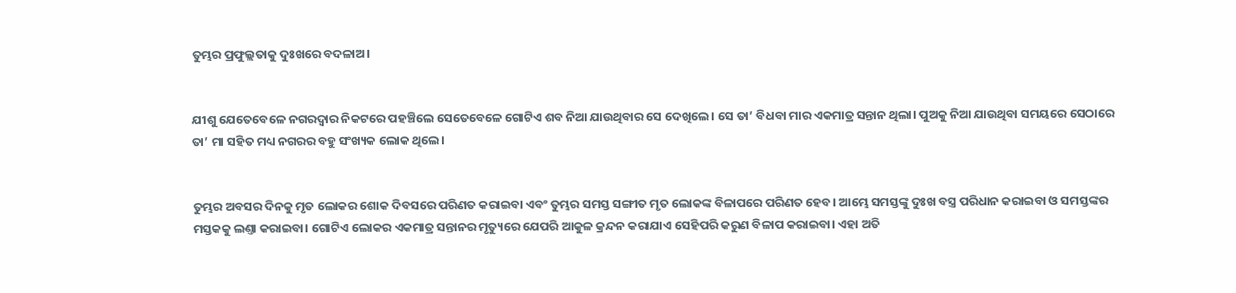ତୁମ୍ଭର ପ୍ରଫୁଲ୍ଲତାକୁ ଦୁଃଖରେ ବଦଳାଅ।


ଯୀଶୁ ଯେତେବେଳେ ନଗରଦ୍ୱାର ନିକଟରେ ପହଞ୍ଚିଲେ ସେତେବେଳେ ଗୋଟିଏ ଶବ ନିଆ ଯାଉଥିବାର ସେ ଦେଖିଲେ। ସେ ତା’ ବିଧବା ମାର ଏକମାତ୍ର ସନ୍ତାନ ଥିଲା। ପୁଅକୁ ନିଆ ଯାଉଥିବା ସମୟରେ ସେଠାରେ ତା’ ମା ସହିତ ମଧ୍ୟ ନଗରର ବହୁ ସଂଖ୍ୟକ ଲୋକ ଥିଲେ।


ତୁମ୍ଭର ଅବସର ଦିନକୁ ମୃତ ଲୋକର ଶୋକ ଦିବସରେ ପରିଣତ କରାଇବା ଏବଂ ତୁମ୍ଭର ସମସ୍ତ ସଙ୍ଗୀତ ମୃତ ଲୋକଙ୍କ ବିଳାପରେ ପରିଣତ ହେବ। ଆମ୍ଭେ ସମସ୍ତଙ୍କୁ ଦୁଃଖ ବସ୍ତ୍ର ପରିଧାନ କରାଇବା ଓ ସମସ୍ତଙ୍କର ମସ୍ତକକୁ ଲଣ୍ତା କରାଇବା। ଗୋଟିଏ ଲୋକର ଏକମାତ୍ର ସନ୍ତାନର ମୃତ୍ୟୁରେ ଯେପରି ଆକୁଳ କ୍ରନ୍ଦନ କରାଯାଏ ସେହିପରି କରୁଣ ବିଳାପ କରାଇବା। ଏହା ଅତି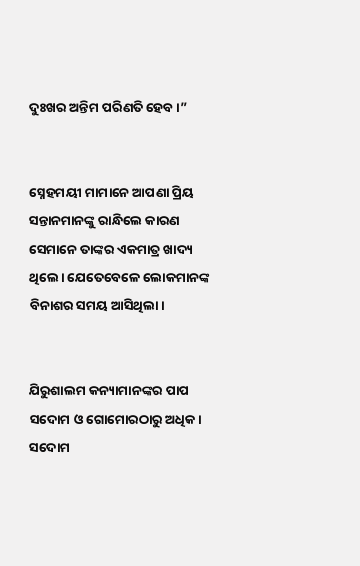ଦୁଃଖର ଅନ୍ତିମ ପରିଣତି ହେବ।”


ସ୍ନେହମୟୀ ମାମାନେ ଆପଣା ପ୍ରିୟ ସନ୍ତାନମାନଙ୍କୁ ରାନ୍ଧିଲେ କାରଣ ସେମାନେ ତାଙ୍କର ଏକମାତ୍ର ଖାଦ୍ୟ ଥିଲେ। ଯେତେବେଳେ ଲୋକମାନଙ୍କ ବିନାଶର ସମୟ ଆସିଥିଲା।


ଯିରୁଶାଲମ କନ୍ୟାମାନଙ୍କର ପାପ ସଦୋମ ଓ ଗୋମୋରଠାରୁ ଅଧିକ। ସଦୋମ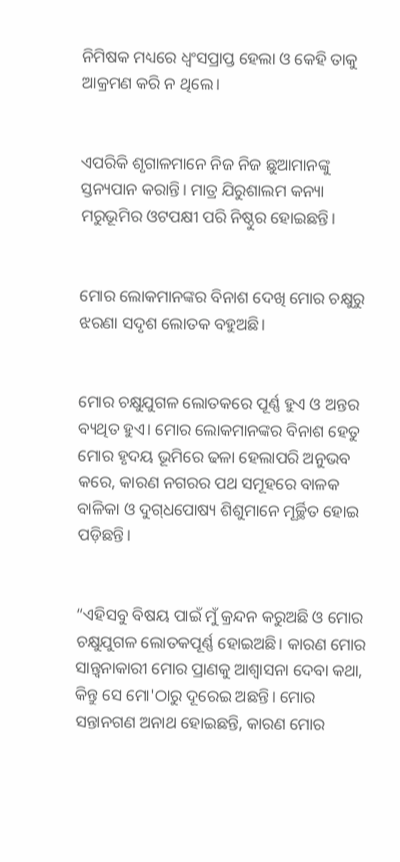ନିମିଷକ ମଧ୍ୟରେ ଧ୍ୱଂସପ୍ରାପ୍ତ ହେଲା ଓ କେହି ତାକୁ ଆକ୍ରମଣ କରି ନ ଥିଲେ।


ଏପରିକି ଶୃଗାଳମାନେ ନିଜ ନିଜ ଛୁଆମାନଙ୍କୁ ସ୍ତନ୍ୟପାନ କରାନ୍ତି। ମାତ୍ର ଯିରୁଶାଲମ କନ୍ୟା ମରୁଭୂମିର ଓଟପକ୍ଷୀ ପରି ନିଷ୍ଠୁର ହୋଇଛନ୍ତି।


ମୋର ଲୋକମାନଙ୍କର ବିନାଶ ଦେଖି ମୋର ଚକ୍ଷୁରୁ ଝରଣା ସଦୃଶ ଲୋତକ ବହୁଅଛି।


ମୋର ଚକ୍ଷୁଯୁଗଳ ଲୋତକରେ ପୂର୍ଣ୍ଣ ହୁଏ ଓ ଅନ୍ତର ବ୍ୟଥିତ ହୁଏ। ମୋର ଲୋକମାନଙ୍କର ବିନାଶ ହେତୁ ମୋର ହୃଦୟ ଭୂମିରେ ଢଳା ହେଲାପରି ଅନୁଭବ କରେ, କାରଣ ନଗରର ପଥ ସମୂହରେ ବାଳକ ବାଳିକା ଓ ଦୁ‌ଗ୍‌ଧପୋଷ୍ୟ ଶିଶୁମାନେ ମୂର୍ଚ୍ଛିତ ହୋଇ ପଡ଼ିଛନ୍ତି।


“ଏହିସବୁ ବିଷୟ ପାଇଁ ମୁଁ କ୍ରନ୍ଦନ କରୁଅଛି ଓ ମୋର ଚକ୍ଷୁଯୁଗଳ ଲୋତକପୂର୍ଣ୍ଣ ହୋଇଅଛି। କାରଣ ମୋର ସାନ୍ତ୍ୱନାକାରୀ ମୋର ପ୍ରାଣକୁ ଆଶ୍ୱାସନା ଦେବା କଥା, କିନ୍ତୁ ସେ ମୋ'ଠାରୁ ଦୂରେଇ ଅଛନ୍ତି। ମୋର ସନ୍ତାନଗଣ ଅନାଥ ହୋଇଛନ୍ତି, କାରଣ ମୋର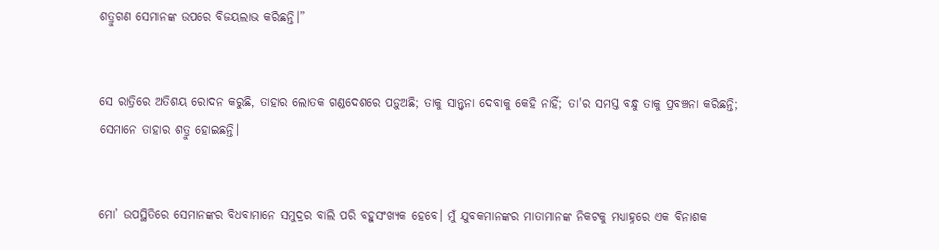ଶତ୍ରୁଗଣ ସେମାନଙ୍କ ଉପରେ ବିଜୟଲାଭ କରିଛନ୍ତି।”


ସେ ରାତ୍ରିରେ ଅତିଶୟ ରୋଦନ କରୁଛି, ତାହାର ଲୋତକ ଗଣ୍ଡଦେଶରେ ପଡ଼ୁଅଛି; ତାକୁ ସାନ୍ତ୍ୱନା ଦେବାକୁ କେହି ନାହିଁ; ତା'ର ସମସ୍ତ ବନ୍ଧୁ ତାକୁ ପ୍ରବଞ୍ଚନା କରିଛନ୍ତି; ସେମାନେ ତାହାର ଶତ୍ରୁ ହୋଇଛନ୍ତି।


ମୋ’ ଉପସ୍ଥିତିରେ ସେମାନଙ୍କର ବିଧବାମାନେ ସମୁଦ୍ରର ବାଲି ପରି ବହୁସଂଖ୍ୟକ ହେବେ। ମୁଁ ଯୁବକମାନଙ୍କର ମାତାମାନଙ୍କ ନିକଟକୁ ମଧ୍ୟାହ୍ନରେ ଏକ ବିନାଶକ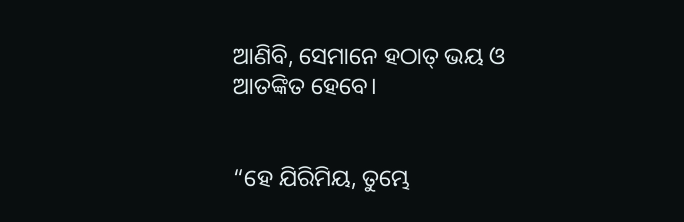ଆଣିବି, ସେମାନେ ହଠାତ୍ ଭୟ ଓ ଆତଙ୍କିତ ହେବେ।


“ହେ ଯିରିମିୟ, ତୁମ୍ଭେ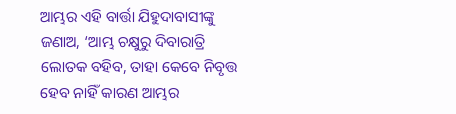ଆମ୍ଭର ଏହି ବାର୍ତ୍ତା ଯିହୁଦାବାସୀଙ୍କୁ ଜଣାଅ, ‘ଆମ୍ଭ ଚକ୍ଷୁରୁ ଦିବାରାତ୍ରି ଲୋତକ ବହିବ, ତାହା କେବେ ନିବୃତ୍ତ ହେବ ନାହିଁ କାରଣ ଆମ୍ଭର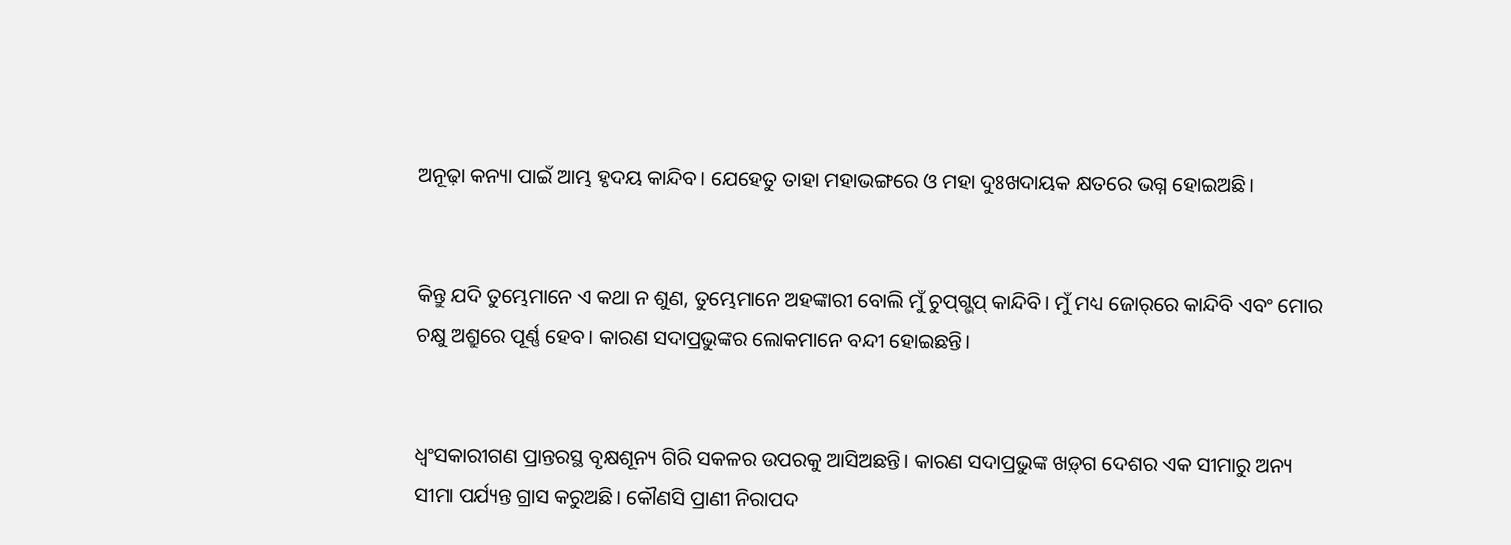ଅନୂଢ଼ା କନ୍ୟା ପାଇଁ ଆମ୍ଭ ହୃଦୟ କାନ୍ଦିବ। ଯେହେତୁ ତାହା ମହାଭଙ୍ଗରେ ଓ ମହା ଦୁଃଖଦାୟକ କ୍ଷତରେ ଭଗ୍ନ ହୋଇଅଛି।


କିନ୍ତୁ ଯଦି ତୁମ୍ଭେମାନେ ଏ କଥା ନ ଶୁଣ, ତୁମ୍ଭେମାନେ ଅହଙ୍କାରୀ ବୋଲି ମୁଁ ଚୁ‌ପ୍‌ଗ୍ଭପ୍ କାନ୍ଦିବି। ମୁଁ ମଧ୍ୟ ଜୋ‌ର୍‌ରେ କାନ୍ଦିବି ଏବଂ ମୋର ଚକ୍ଷୁ ଅଶ୍ରୁରେ ପୂର୍ଣ୍ଣ ହେବ। କାରଣ ସଦାପ୍ରଭୁଙ୍କର ଲୋକମାନେ ବନ୍ଦୀ ହୋଇଛନ୍ତି।


ଧ୍ୱଂସକାରୀଗଣ ପ୍ରାନ୍ତରସ୍ଥ ବୃକ୍ଷଶୂନ୍ୟ ଗିରି ସକଳର ଉପରକୁ ଆସିଅଛନ୍ତି। କାରଣ ସଦାପ୍ରଭୁଙ୍କ ‌‌ଖ‌ଡ଼୍‌ଗ ଦେଶର ଏକ ସୀମାରୁ ଅନ୍ୟ ସୀମା ପର୍ଯ୍ୟନ୍ତ ଗ୍ରାସ କରୁଅଛି। କୌଣସି ପ୍ରାଣୀ ନିରାପଦ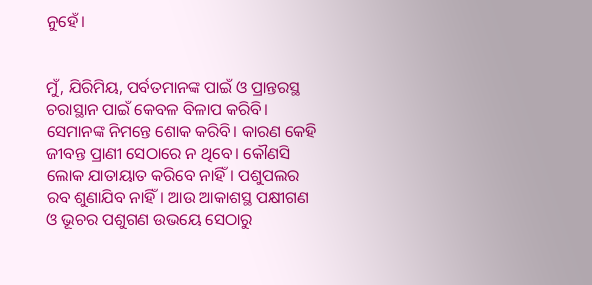ନୁହେଁ।


ମୁଁ, ଯିରିମିୟ, ପର୍ବତମାନଙ୍କ ପାଇଁ ଓ ପ୍ରାନ୍ତରସ୍ଥ ଚରାସ୍ଥାନ ପାଇଁ କେବଳ ବିଳାପ କରିବି। ସେମାନଙ୍କ ନିମନ୍ତେ ଶୋକ କରିବି। କାରଣ କେହି ଜୀବନ୍ତ ପ୍ରାଣୀ ସେଠାରେ ନ ଥିବେ। କୌଣସି ଲୋକ ଯାତାୟାତ କରିବେ ନାହିଁ। ପଶୁପଲର ରବ ଶୁଣାଯିବ ନାହିଁ। ଆଉ ଆକାଶସ୍ଥ ପକ୍ଷୀଗଣ ଓ ଭୂଚର ପଶୁଗଣ ଉଭୟେ ସେଠାରୁ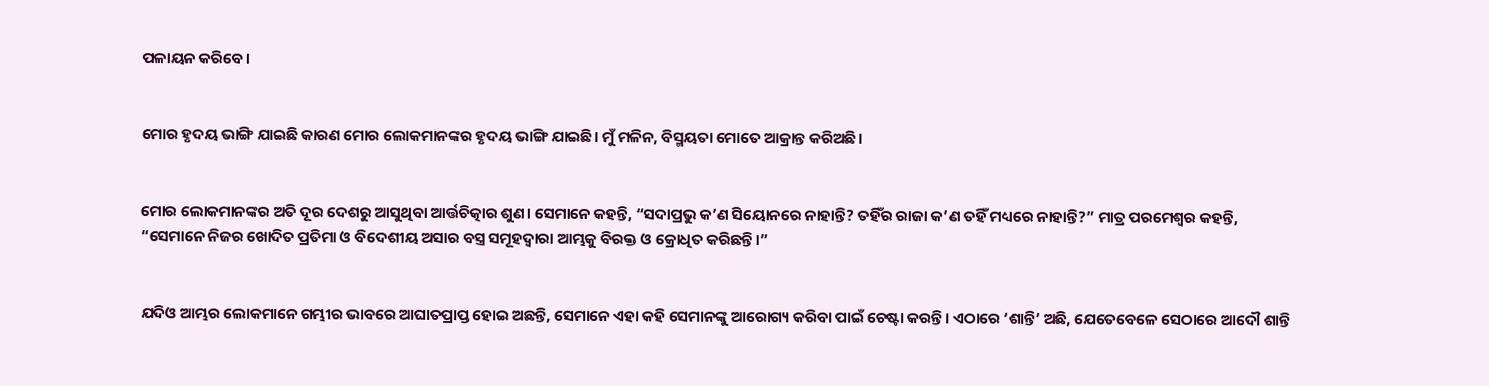ପଳାୟନ କରିବେ।


ମୋର ହୃଦୟ ଭାଙ୍ଗି ଯାଇଛି କାରଣ ମୋର ଲୋକମାନଙ୍କର ହୃଦୟ ଭାଙ୍ଗି ଯାଇଛି। ମୁଁ ମଳିନ, ବିସ୍ମୟତା ମୋତେ ଆକ୍ରାନ୍ତ କରିଅଛି।


ମୋର ଲୋକମାନଙ୍କର ଅତି ଦୂର ଦେଶରୁ ଆସୁଥିବା ଆର୍ତ୍ତଚିତ୍କାର ଶୁଣ। ସେମାନେ କହନ୍ତି, “ସଦାପ୍ରଭୁ କ’ଣ ସିୟୋନରେ ନାହାନ୍ତି? ତହିଁର ରାଜା କ’ଣ ତହିଁ ମଧ୍ୟରେ ନାହାନ୍ତି?” ମାତ୍ର ପରମେଶ୍ୱର କହନ୍ତି, “ସେମାନେ ନିଜର ଖୋଦିତ ପ୍ରତିମା ଓ ବିଦେଶୀୟ ଅସାର ବସ୍ତ୍ର ସମୂହଦ୍ୱାରା ଆମ୍ଭକୁ ବିରକ୍ତ ଓ କ୍ରୋଧିତ କରିଛନ୍ତି।”


ଯଦିଓ ଆମ୍ଭର ଲୋକମାନେ ଗମ୍ଭୀର ଭାବରେ ଆଘାତପ୍ରାପ୍ତ ହୋଇ ଅଛନ୍ତି, ସେମାନେ ଏହା କହି ସେମାନଙ୍କୁ ଆରୋଗ୍ୟ କରିବା ପାଇଁ ଚେଷ୍ଟା କରନ୍ତି। ଏଠାରେ ‘ଶାନ୍ତି’ ଅଛି, ଯେତେବେଳେ ସେଠାରେ ଆଦୌ ଶାନ୍ତି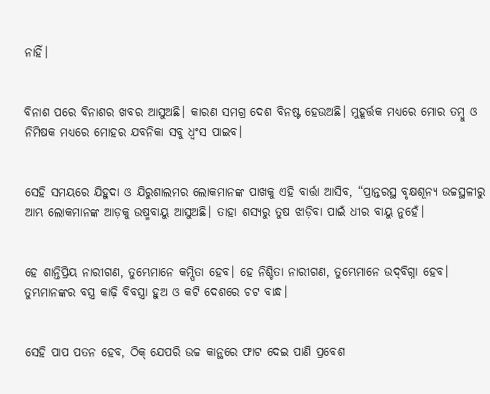ନାହିଁ।


ବିନାଶ ପରେ ବିନାଶର ଖବର ଆସୁଅଛି। କାରଣ ସମଗ୍ର ଦେଶ ବିନଷ୍ଟ ହେଉଅଛି। ମୁହୂର୍ତ୍ତକ ମଧ୍ୟରେ ମୋର ତମ୍ବୁ ଓ ନିମିଷକ ମଧ୍ୟରେ ମୋହର ଯବନିକା ସବୁ ଧ୍ୱଂସ ପାଇବ।


ସେହି ସମୟରେ ଯିହୁଦା ଓ ଯିରୁଶାଲମର ଲୋକମାନଙ୍କ ପାଖକୁ ଏହି ବାର୍ତ୍ତା ଆସିବ, “ପ୍ରାନ୍ତରସ୍ଥ ବୃକ୍ଷଶୂନ୍ୟ ଉଚ୍ଚସ୍ଥଳୀରୁ ଆମ୍ଭ ଲୋକମାନଙ୍କ ଆଡ଼କୁ ଉଷ୍ମବାୟୁ ଆସୁଅଛି। ତାହା ଶସ୍ୟରୁ ତୁଷ ଝାଡ଼ିବା ପାଇଁ ଧୀର ବାୟୁ ନୁହେଁ।


ହେ ଶାନ୍ତିପ୍ରିୟ ନାରୀଗଣ, ତୁମ୍ଭେମାନେ କମ୍ପିତା ହେବ। ହେ ନିଶ୍ଚିତା ନାରୀଗଣ, ତୁମ୍ଭେମାନେ ଉ‌‌ଦ୍‌‌ବିଗ୍ନା ହେବ। ତୁମ୍ଭମାନଙ୍କର ବସ୍ତ୍ର କାଢ଼ି ବିବସ୍ତ୍ରା ହୁଅ ଓ କଟି ଦେଶରେ ଚଟ ବାନ୍ଧ।


ସେହି ପାପ ପତନ ହେବ, ଠିକ୍ ଯେପରି ଉଚ୍ଚ କାନ୍ଥରେ ଫାଟ ଦେଇ ପାଣି ପ୍ରବେଶ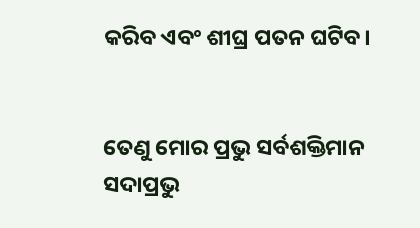କରିବ ଏବଂ ଶୀଘ୍ର ପତନ ଘଟିବ।


ତେଣୁ ମୋର ପ୍ରଭୁ ସର୍ବଶକ୍ତିମାନ ସଦାପ୍ରଭୁ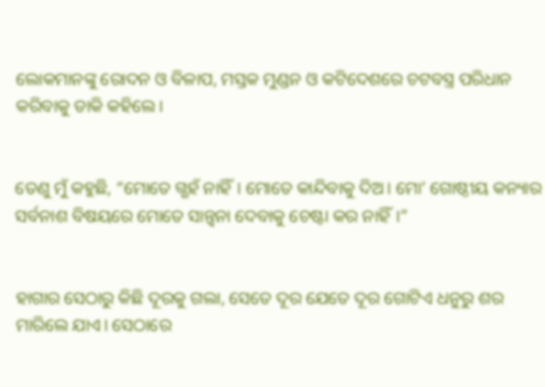ଲୋକମାନଙ୍କୁ ରୋଦନ ଓ ବିଳାପ, ମସ୍ତକ ମୁଣ୍ଡନ ଓ କଟିଦେଶରେ ଚଟବସ୍ତ୍ର ପରିଧାନ କରିବାକୁ ଡାକି କହିଲେ।


ତେଣୁ ମୁଁ କହୁଛି, “ମୋତେ ଗ୍ଭହଁ ନାହିଁ। ମୋତେ କାନ୍ଦିବାକୁ ଦିଅ। ମୋ’ ଗୋଷ୍ଠୀୟ କନ୍ୟାର ସର୍ବନାଶ ବିଷୟରେ ମୋତେ ସାନ୍ତ୍ୱନା ଦେବାକୁ ଚେଷ୍ଟା କର ନାହିଁ।”


ହାଗାର ସେଠାରୁ କିଛି ଦୂରକୁ ଗଲା, ସେତେ ଦୂର ଯେତେ ଦୂର ଗୋଟିଏ ଧନୁରୁ ଶର ମାରିଲେ ଯାଏ। ସେଠାରେ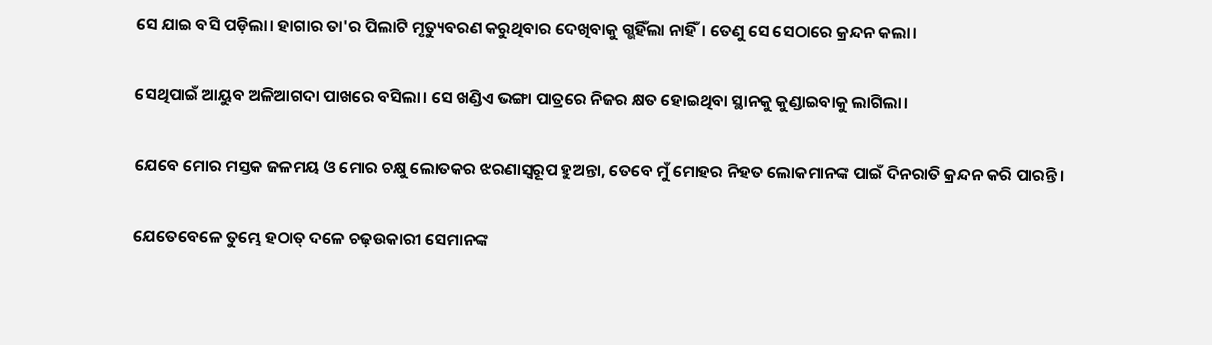ସେ ଯାଇ ବସି ପଡ଼ିଲା। ହାଗାର ତା'ର ପିଲାଟି ମୃତ୍ୟୁବରଣ କରୁଥିବାର ଦେଖିବାକୁ ଗ୍ଭହିଁଲା ନାହିଁ। ତେଣୁ ସେ ସେଠାରେ କ୍ରନ୍ଦନ କଲା।


ସେଥିପାଇଁ ଆୟୁବ ଅଳିଆଗଦା ପାଖରେ ବସିଲା। ସେ ଖଣ୍ଡିଏ ଭଙ୍ଗା ପାତ୍ରରେ ନିଜର କ୍ଷତ ହୋଇଥିବା ସ୍ଥାନକୁ କୁଣ୍ଡାଇବାକୁ ଲାଗିଲା।


ଯେବେ ମୋର ମସ୍ତକ ଜଳମୟ ଓ ମୋର ଚକ୍ଷୁ ଲୋତକର ଝରଣାସ୍ୱରୂପ ହୁଅନ୍ତା, ତେବେ ମୁଁ ମୋହର ନିହତ ଲୋକମାନଙ୍କ ପାଇଁ ଦିନରାତି କ୍ରନ୍ଦନ କରି ପାରନ୍ତି।


ଯେତେବେଳେ ତୁମ୍ଭେ ହଠାତ୍ ଦଳେ ଚଢ଼ଉକାରୀ ସେମାନଙ୍କ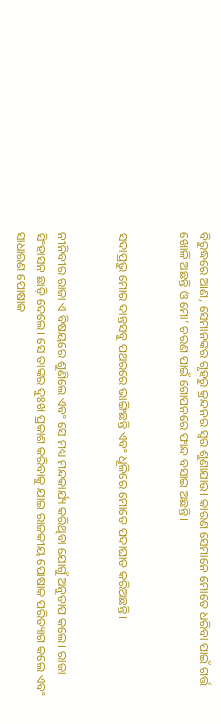ବିରୁଦ୍ଧରେ ଆଣ, ସେମାନଙ୍କର ଗୃହରୁ କ୍ରନ୍ଦନର ସ୍ୱର ଶୁଣାଯାଉ। କାରଣ ସେମାନେ ମୋତେ ଧରିବା ପାଇଁ ଗର୍ତ୍ତ ଖୋଳି ଅଛନ୍ତି ଓ ମୋ’ ଚରଣ ପାଇଁ ଗୋପନରେ ଫାନ୍ଦ ବସାଇ ଅଛନ୍ତି।


ସଦାପ୍ରଭୁ ମୋର ଦାନ୍ତସବୁ ପଥରରେ ଭାଙ୍ଗିଛନ୍ତି ଏବଂ ଧୂଳିରେ ମୋତେ ପଦାଘାତ କରିଅଛନ୍ତି।


ନୀନିବୀର ରାଜା ଏ ବିଷୟରେ ଶୁଣିଲେ ଏବଂ ସେ ମଧ୍ୟ ମନ୍ଦକାର୍ଯ୍ୟ କରିଥିବା ଯୋଗୁଁ ଅନୁତାପ କଲେ। ରାଜା ସିଂହାସନ ଛାଡ଼ି ଦେଲେ। ସେ ତାଙ୍କର ଦୁଃଖ ପ୍ରକାଶ କରିବାକୁ ଯାଇ ରାଜକୀୟ ପୋଷାକ ପରିତ୍ୟାଗ କଲେ ଏବଂ ସାଧାରଣ ପୋଷାକ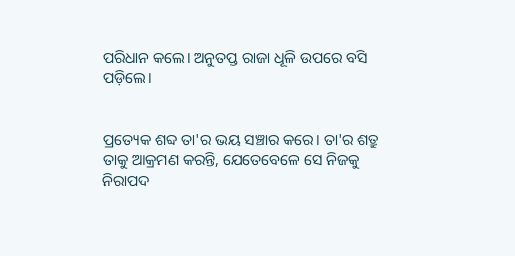ପରିଧାନ କଲେ। ଅନୁତପ୍ତ ରାଜା ଧୂଳି ଉପରେ ବସି ପଡ଼ିଲେ।


ପ୍ରତ୍ୟେକ ଶବ୍ଦ ତା'ର ଭୟ ସଞ୍ଚାର କରେ। ତା'ର ଶତ୍ରୁ ତାକୁ ଆକ୍ରମଣ କରନ୍ତି, ଯେତେବେଳେ ସେ ନିଜକୁ ନିରାପଦ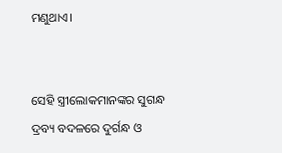ମଣୁଥାଏ।


ସେହି ସ୍ତ୍ରୀଲୋକମାନଙ୍କର ସୁଗନ୍ଧ ଦ୍ରବ୍ୟ ବଦଳରେ ଦୁର୍ଗନ୍ଧ ଓ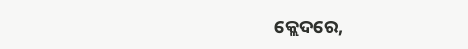କ୍ଲେଦରେ,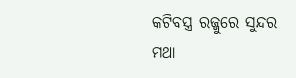କଟିବସ୍ତ୍ର ରଜ୍ଜୁରେ ସୁନ୍ଦର ମଥା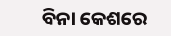ବିନା କେଶରେ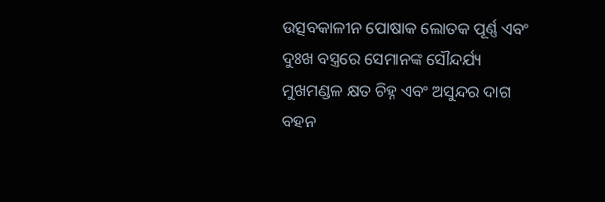ଉତ୍ସବକାଳୀନ ପୋଷାକ ଲୋତକ ପୂର୍ଣ୍ଣ ଏବଂ ଦୁଃଖ ବସ୍ତ୍ରରେ ସେମାନଙ୍କ ସୌନ୍ଦର୍ଯ୍ୟ ମୁଖମଣ୍ଡଳ କ୍ଷତ ଚିହ୍ନ ଏବଂ ଅସୁନ୍ଦର ଦାଗ ବହନ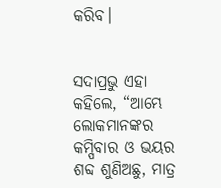କରିବ।


ସଦାପ୍ରଭୁ ଏହା କହିଲେ, “ଆମ୍ଭେ ଲୋକମାନଙ୍କର କମ୍ପିବାର ଓ ଭୟର ଶବ୍ଦ ଶୁଣିଅଛୁ, ମାତ୍ର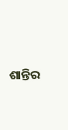ଶାନ୍ତିର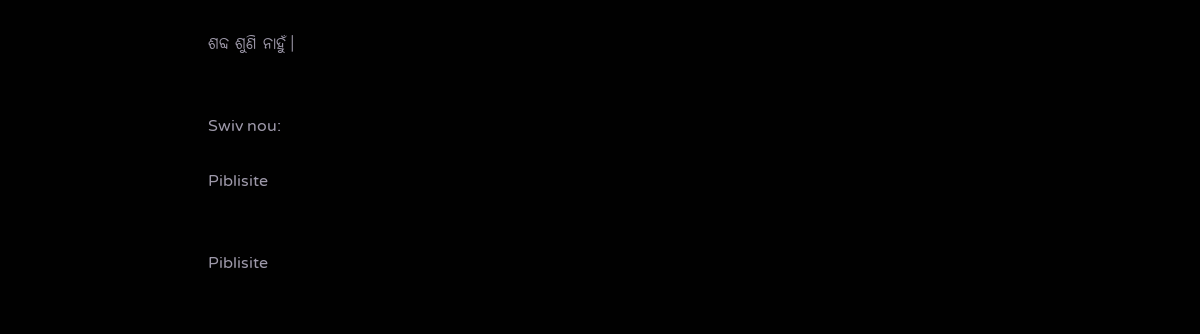ଶବ୍ଦ ଶୁଣି ନାହୁଁ।


Swiv nou:

Piblisite


Piblisite